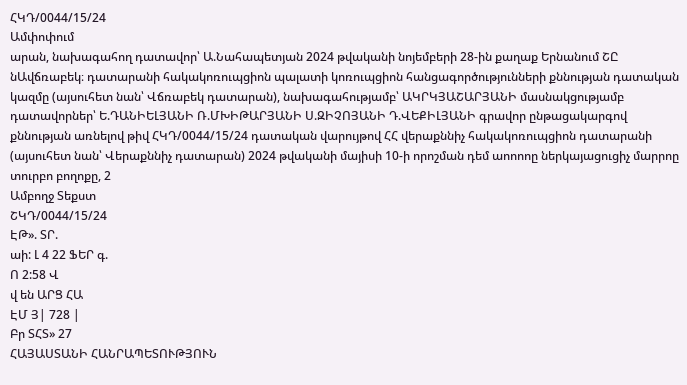ՀԿԴ/0044/15/24
Ամփոփում
արան, նախագահող դատավոր՝ Ա.Նահապետյան 2024 թվականի նոյեմբերի 28-ին քաղաք Երնանում ՇԸ նԱվճռաբեկ։ դատարանի հակակոռուպցիոն պալատի կոռուպցիոն հանցագործությունների քննության դատական կազմը (այսուհետ նան՝ Վճռաբեկ դատարան), նախագահությամբ՝ ԱԿՐԿՅԱՇԱՐՅԱՆԻ մասնակցությամբ դատավորներ՝ Ե.ԴԱՆԻԵԼՅԱՆԻ Ռ.ՄԽԻԹԱՐՅԱՆԻ Ս.ԶԻՉՈՅԱՆԻ Դ.ՎԵՔԻԼՅԱՆԻ գրավոր ընթացակարգով քննության առնելով թիվ ՀԿԴ/0044/15/24 դատական վարույթով ՀՀ վերաքննիչ հակակոռուպցիոն դատարանի (այսուհետ նան՝ Վերաքննիչ դատարան) 2024 թվականի մայիսի 10-ի որոշման դեմ աոոոոը ներկայացուցիչ մարրոը տուրբո բողոքը, 2
Ամբողջ Տեքստ
ՇԿԴ/0044/15/24
ԷԹ». ՏՐ.
աի: Լ 4 22 ՖԵՐ գ.
Ո 2:58 Վ
վ են ԱՐՑ ՀԱ
ԷՄ Յ| 728 |
Բր ՏՀՏ» 27
ՀԱՅԱՍՏԱՆԻ ՀԱՆՐԱՊԵՏՈՒԹՅՈՒՆ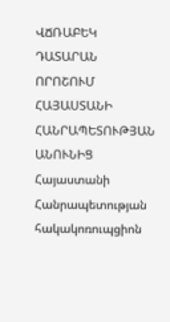ՎՃՌԱԲԵԿ ԴԱՏԱՐԱՆ
ՈՐՈՇՈՒՄ
ՀԱՅԱՍՏԱՆԻ ՀԱՆՐԱՊԵՏՈՒԹՅԱՆ ԱՆՈՒՆԻՑ
Հայաստանի Հանրապետության
հակակոռուպցիոն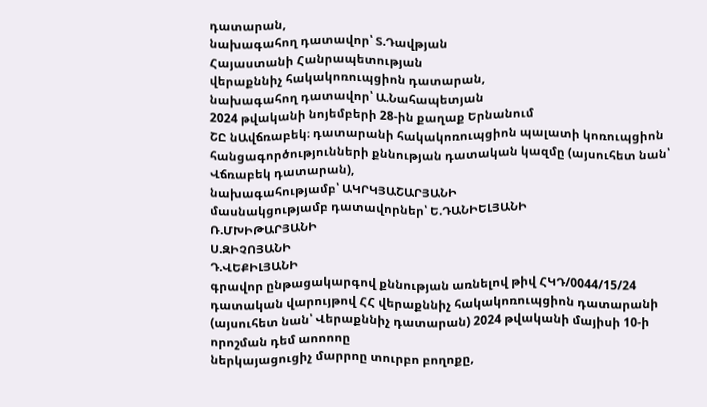դատարան,
նախագահող դատավոր՝ Տ.Դավթյան
Հայաստանի Հանրապետության
վերաքննիչ հակակոռուպցիոն դատարան,
նախագահող դատավոր՝ Ա.Նահապետյան
2024 թվականի նոյեմբերի 28-ին քաղաք Երնանում
ՇԸ նԱվճռաբեկ։ դատարանի հակակոռուպցիոն պալատի կոռուպցիոն հանցագործությունների քննության դատական կազմը (այսուհետ նան՝ Վճռաբեկ դատարան),
նախագահությամբ՝ ԱԿՐԿՅԱՇԱՐՅԱՆԻ
մասնակցությամբ դատավորներ՝ Ե.ԴԱՆԻԵԼՅԱՆԻ
Ռ.ՄԽԻԹԱՐՅԱՆԻ
Ս.ԶԻՉՈՅԱՆԻ
Դ.ՎԵՔԻԼՅԱՆԻ
գրավոր ընթացակարգով քննության առնելով թիվ ՀԿԴ/0044/15/24 դատական վարույթով ՀՀ վերաքննիչ հակակոռուպցիոն դատարանի (այսուհետ նան՝ Վերաքննիչ դատարան) 2024 թվականի մայիսի 10-ի որոշման դեմ աոոոոը
ներկայացուցիչ մարրոը տուրբո բողոքը,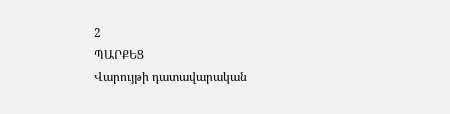2
ՊԱՐՔԵՑ
Վարույթի դատավարական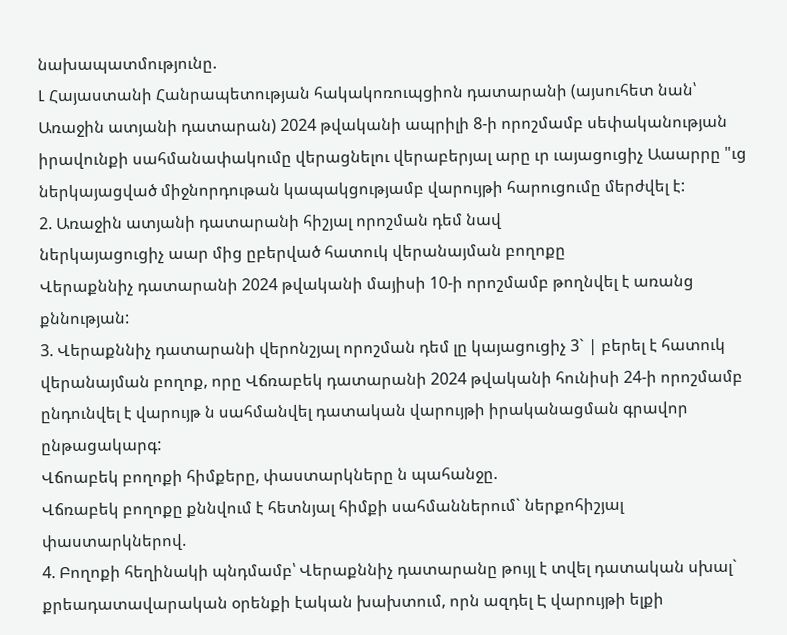նախապատմությունը.
Լ Հայաստանի Հանրապետության հակակոռուպցիոն դատարանի (այսուհետ նան՝ Առաջին ատյանի դատարան) 2024 թվականի ապրիլի 8-ի որոշմամբ սեփականության իրավունքի սահմանափակումը վերացնելու վերաբերյալ արը ւր ւայացուցիչ Աաարրը "ւց ներկայացված միջնորդութան կապակցությամբ վարույթի հարուցումը մերժվել է:
2. Առաջին ատյանի դատարանի հիշյալ որոշման դեմ նավ
ներկայացուցիչ աար մից ըբերված հատուկ վերանայման բողոքը
Վերաքննիչ դատարանի 2024 թվականի մայիսի 10-ի որոշմամբ թողնվել է առանց քննության:
3. Վերաքննիչ դատարանի վերոնշյալ որոշման դեմ լը կայացուցիչ 3` | բերել է հատուկ վերանայման բողոք, որը Վճռաբեկ դատարանի 2024 թվականի հունիսի 24-ի որոշմամբ ընդունվել է վարույթ ն սահմանվել դատական վարույթի իրականացման գրավոր ընթացակարգ:
Վճոաբեկ բողոքի հիմքերը, փաստարկները ն պահանջը.
Վճռաբեկ բողոքը քննվում է հետնյալ հիմքի սահմաններում` ներքոհիշյալ փաստարկներով.
4. Բողոքի հեղինակի պնդմամբ՝ Վերաքննիչ դատարանը թույլ է տվել դատական սխալ` քրեադատավարական օրենքի էական խախտում, որն ազդել Է վարույթի ելքի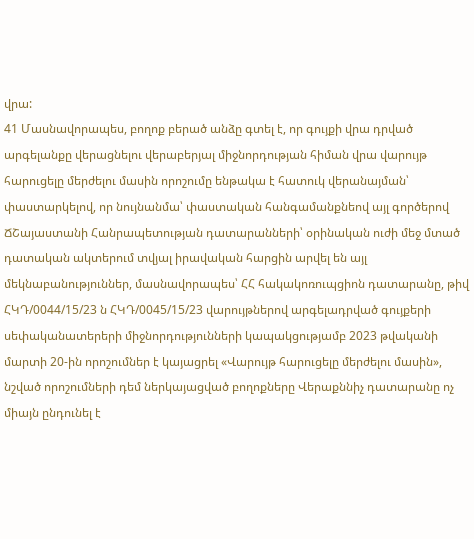վրա:
41 Մասնավորապես, բողոք բերած անձը գտել է, որ գույքի վրա դրված արգելանքը վերացնելու վերաբերյալ միջնորդության հիման վրա վարույթ հարուցելը մերժելու մասին որոշումը ենթակա է հատուկ վերանայման՝ փաստարկելով, որ նույնանմա՝ փաստական հանգամանքնեով այլ գործերով ՃՇայաստանի Հանրապետության դատարանների՝ օրինական ուժի մեջ մտած դատական ակտերում տվյալ իրավական հարցին արվել են այլ մեկնաբանություններ, մասնավորապես՝ ՀՀ հակակոռուպցիոն դատարանը, թիվ ՀԿԴ/0044/15/23 ն ՀԿԴ/0045/15/23 վարույթներով արգելադրված գույքերի սեփականատերերի միջնորդությունների կապակցությամբ 2023 թվականի մարտի 20-ին որոշումներ է կայացրել «Վարույթ հարուցելը մերժելու մասին», նշված որոշումների դեմ ներկայացված բողոքները Վերաքննիչ դատարանը ոչ միայն ընդունել է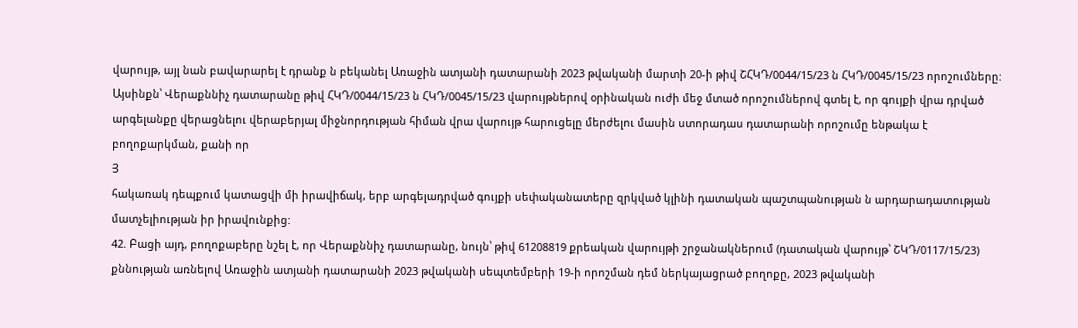վարույթ, այլ նան բավարարել է դրանք ն բեկանել Առաջին ատյանի դատարանի 2023 թվականի մարտի 20-ի թիվ ՇՀԿԴ/0044/15/23 ն ՀԿԴ/0045/15/23 որոշումները: Այսինքն՝ Վերաքննիչ դատարանը թիվ ՀԿԴ/0044/15/23 ն ՀԿԴ/0045/15/23 վարույթներով օրինական ուժի մեջ մտած որոշումներով գտել է, որ գույքի վրա դրված արգելանքը վերացնելու վերաբերյալ միջնորդության հիման վրա վարույթ հարուցելը մերժելու մասին ստորադաս դատարանի որոշումը ենթակա է բողոքարկման, քանի որ
Յ
հակառակ դեպքում կատացվի մի իրավիճակ, երբ արգելադրված գույքի սեփականատերը զրկված կլինի դատական պաշտպանության ն արդարադատության մատչելիության իր իրավունքից:
42. Բացի այդ, բողոքաբերը նշել է, որ Վերաքննիչ դատարանը, նույն՝ թիվ 61208819 քրեական վարույթի շրջանակներում (դատական վարույթ՝ ՇԿԴ/0117/15/23) քննության առնելով Առաջին ատյանի դատարանի 2023 թվականի սեպտեմբերի 19-ի որոշման դեմ ներկայացրած բողոքը, 2023 թվականի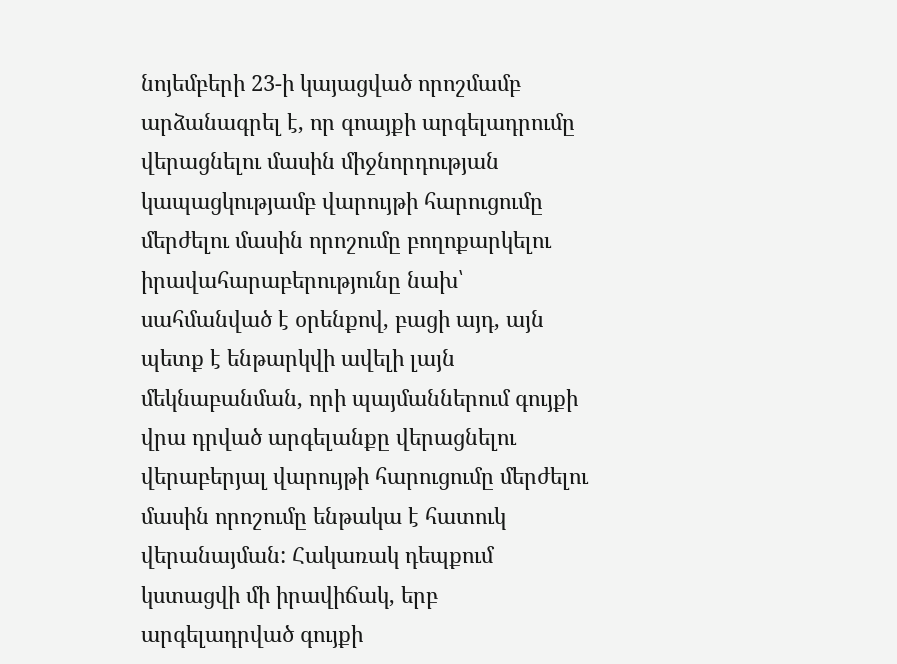նոյեմբերի 23-ի կայացված որոշմամբ արձանագրել է, որ գոայքի արգելադրումը վերացնելու մասին միջնորդության կապացկությամբ վարույթի հարուցումը մերժելու մասին որոշումը բողոքարկելու իրավահարաբերությունը նախ՝ սահմանված է օրենքով, բացի այդ, այն պետք է ենթարկվի ավելի լայն մեկնաբանման, որի պայմաններում գույքի վրա դրված արգելանքը վերացնելու վերաբերյալ վարույթի հարուցումը մերժելու մասին որոշումը ենթակա է հատուկ վերանայման: Հակառակ դեպքում կստացվի մի իրավիճակ, երբ արգելադրված գույքի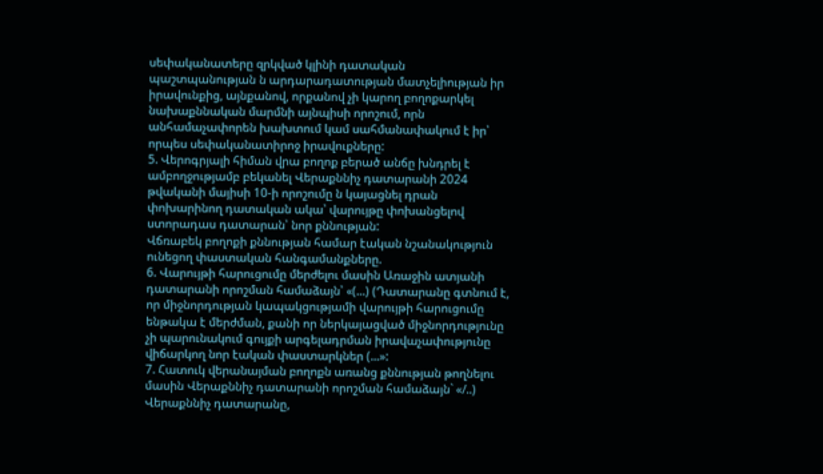սեփականատերը զրկված կլինի դատական պաշտպանության ն արդարադատության մատչելիության իր իրավունքից, այնքանով, որքանով չի կարող բողոքարկել նախաքննական մարմնի այնպիսի որոշում, որն անհամաչափորեն խախտում կամ սահմանափակում է իր՝ որպես սեփականատիրոջ իրավուքները:
5. Վերոգրյալի հիման վրա բողոք բերած անճը խնդրել է ամբողջությամբ բեկանել Վերաքննիչ դատարանի 2024 թվականի մայիսի 10-ի որոշումը ն կայացնել դրան փոխարինող դատական ակա՝ վարույթը փոխանցելով ստորադաս դատարան՝ նոր քննության:
Վճռաբեկ բողոքի քննության համար էական նշանակություն ունեցող փաստական հանգամանքները.
6. Վարույթի հարուցումը մերժելու մասին Առաջին ատյանի դատարանի որոշման համաձայն՝ «(...) (Դատարանը գտնում է, որ միջնորդության կապակցությամի վարույթի հարուցումը ենթակա է մերժման, քանի որ ներկայացված միջնորդությունը չի պարունակում գույքի արգելադրման իրավաչափությունը վիճարկող նոր էական փաստարկներ (...»:
7. Հատուկ վերանայման բողոքն առանց քննության թողնելու մասին Վերաքննիչ դատարանի որոշման համաձայն` «/..) Վերաքննիչ դատարանը,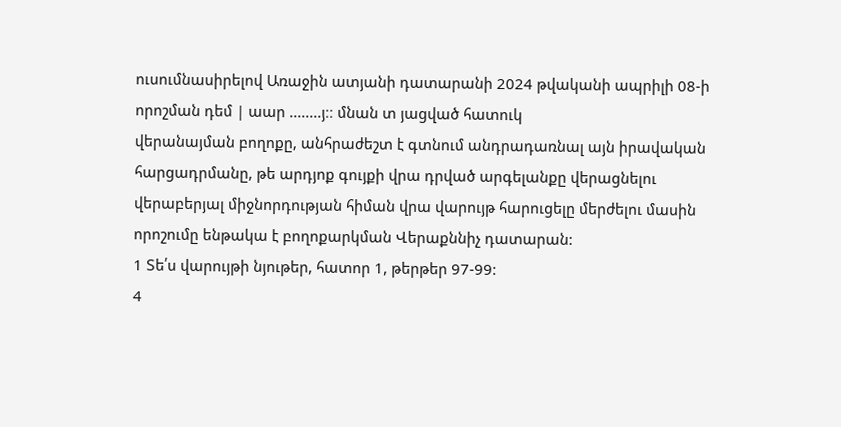ուսումնասիրելով Առաջին ատյանի դատարանի 2024 թվականի ապրիլի 08-ի որոշման դեմ | աար ........յ։։ մնան տ յացված հատուկ
վերանայման բողոքը, անհրաժեշտ է գտնում անդրադառնալ այն իրավական հարցադրմանը, թե արդյոք գույքի վրա դրված արգելանքը վերացնելու վերաբերյալ միջնորդության հիման վրա վարույթ հարուցելը մերժելու մասին որոշումը ենթակա է բողոքարկման Վերաքննիչ դատարան:
1 Տե՛ս վարույթի նյութեր, հատոր 1, թերթեր 97-99:
4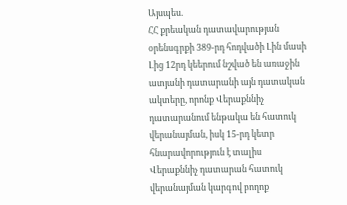Այսպես.
ՀՀ քրեական դատավարության օրենսգրքի 389-րդ հոդվածի Լին մասի Լից 12րդ կեերում նշված են առաջին ատյանի դատարանի այն դատական ակտերը, որոնք Վերաքննիչ դատարանում ենթակա են հատուկ վերանայման, իսկ 15-րդ կետր հնարավորություն է տալիս Վերաքննիչ դատարան հատուկ վերանայման կարգով բողոք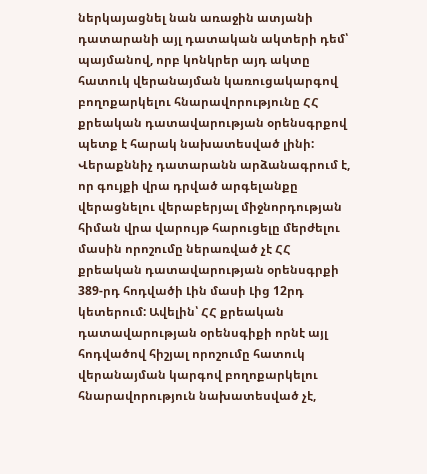ներկայացնել նան առաջին ատյանի դատարանի այլ դատական ակտերի դեմ՝ պայմանով, որբ կոնկրեր այդ ակտը հատուկ վերանայման կառուցակարգով բողոքարկելու հնարավորությունը ՀՀ քրեական դատավարության օրենսգրքով պետք է հարակ նախատեսված լինի:
Վերաքննիչ դատարանն արձանագրում է, որ գույքի վրա դրված արգելանքը վերացնելու վերաբերյալ միջնորդության հիման վրա վարույթ հարուցելը մերժելու մասին որոշումը ներառված չէ ՀՀ քրեական դատավարության օրենսգրքի 389-րդ հոդվածի Լին մասի Լից 12րդ կետերում: Ավելին՝ ՀՀ քրեական դատավարության օրենսգիքի որնէ այլ հոդվածով հիշյալ որոշումը հատուկ վերանայման կարգով բողոքարկելու հնարավորություն նախատեսված չէ,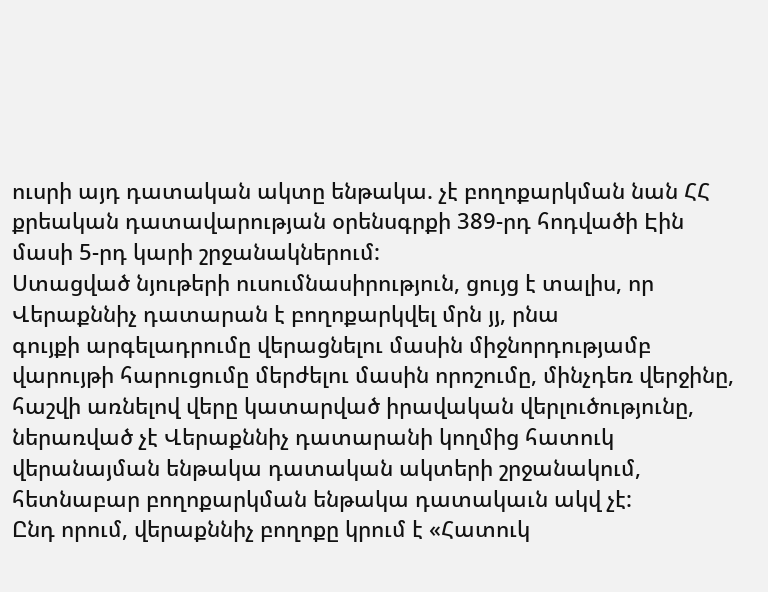ուսրի այդ դատական ակտը ենթակա. չէ բողոքարկման նան ՀՀ քրեական դատավարության օրենսգրքի 389-րդ հոդվածի Էին մասի 5-րդ կարի շրջանակներում:
Ստացված նյութերի ուսումնասիրություն, ցույց է տալիս, որ Վերաքննիչ դատարան է բողոքարկվել մրն յյ, րնա
գույքի արգելադրումը վերացնելու մասին միջնորդությամբ վարույթի հարուցումը մերժելու մասին որոշումը, մինչդեռ վերջինը, հաշվի առնելով վերը կատարված իրավական վերլուծությունը, ներառված չէ Վերաքննիչ դատարանի կողմից հատուկ վերանայման ենթակա դատական ակտերի շրջանակում, հետնաբար բողոքարկման ենթակա դատակաւն ակվ չէ:
Ընդ որում, վերաքննիչ բողոքը կրում է «Հատուկ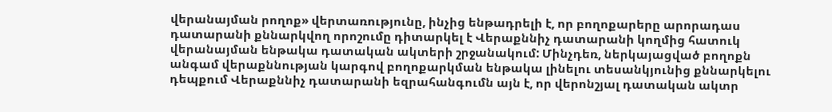վերանայման րողոք» վերտառությունը, ինչից ենթադրելի է, որ բողոքարերը արորադաս դատարանի քննարկվող որոշումը դիտարկել է Վերաքննիչ դատարանի կողմից հատուկ վերանայման ենթակա դատական ակտերի շրջանակում: Մինչդեռ, ներկայացված բողոքն անգամ վերաքննության կարգով բողոքարկման ենթակա լինելու տեսանկյունից քննարկելու դեպքում Վերաքննիչ դատարանի եզրահանգումն այն է, որ վերոնշյալ դատական ակտր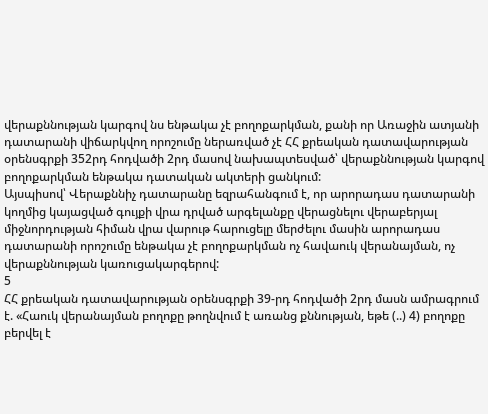վերաքննության կարգով նս ենթակա չէ բողոքարկման, քանի որ Առաջին ատյանի դատարանի վիճարկվող որոշումը ներառված չէ ՀՀ քրեական դատավարության օրենսգրքի 352րդ հոդվածի 2րդ մասով նախապտեսված՝ վերաքննության կարգով բողոքարկման ենթակա դատական ակտերի ցանկում:
Այսպիսով՝ Վերաքննիչ դատարանը եզրահանգում է, որ արորադաս դատարանի կողմից կայացված գույքի վրա դրված արգելանքը վերացնելու վերաբերյալ միջնորդության հիման վրա վարութ հարուցելը մերժելու մասին արորադաս դատարանի որոշումը ենթակա չէ բողոքարկման ոչ հավաուկ վերանայման, ոչ վերաքննության կառուցակարգերով:
5
ՀՀ քրեական դատավարության օրենսգրքի 39-րդ հոդվածի 2րդ մասն ամրագրում է. «Հաուկ վերանայման բողոքը թողնվում է առանց քննության, եթե (..) 4) բողոքը բերվել է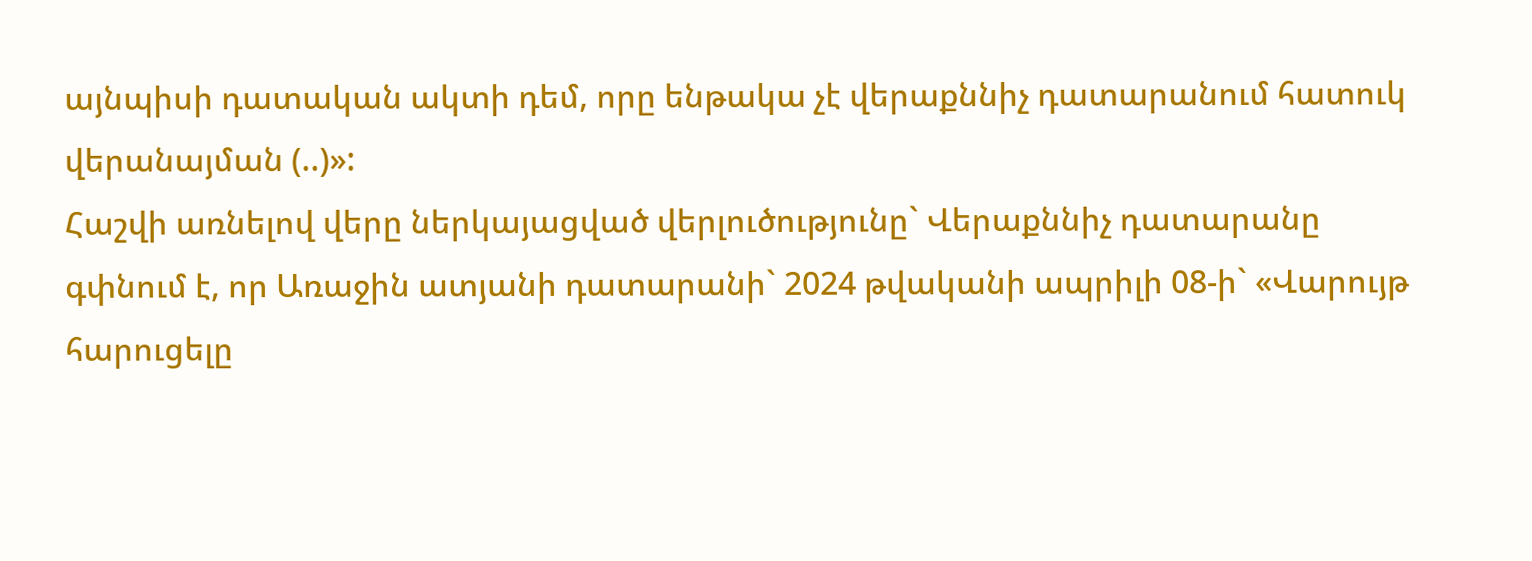այնպիսի դատական ակտի դեմ, որը ենթակա չէ վերաքննիչ դատարանում հատուկ վերանայման (..)»:
Հաշվի առնելով վերը ներկայացված վերլուծությունը` Վերաքննիչ դատարանը գփնում է, որ Առաջին ատյանի դատարանի` 2024 թվականի ապրիլի 08-ի` «Վարույթ հարուցելը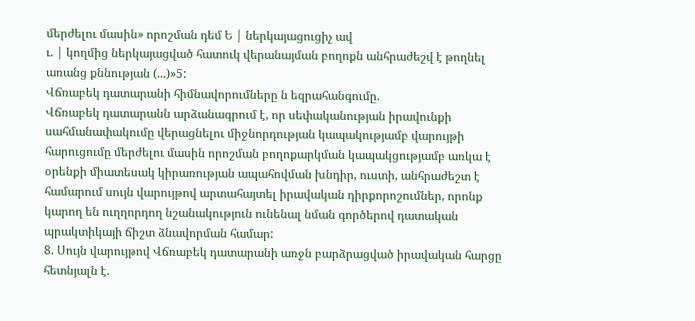մերժելու մասին» որոշման դեմ Ե | ներկայացուցիչ ավ
ւ. | կողմից ներկայացված հատուկ վերանայման բողոքն անհրաժեշվ է թողնել առանց քննության (...)»5:
Վճռաբեկ դատարանի հիմնավորումները ն եզրահանգումը.
Վճռաբեկ դատարանն արձանագրում է, որ սեփականության իրավունքի սահմանափակումը վերացնելու միջնորդության կապակությամբ վարույթի հարուցումը մերժելու մասին որոշման բողոքարկման կապակցությամբ առկա է օրենքի միատեսակ կիրառության ապահովման խնդիր, ուստի, անհրաժեշտ է համարում սույն վարույթով արտահայտել իրավական դիրքորոշումներ, որոնք կարող են ուղղորդող նշանակություն ունենալ նման գործերով դատական պրակտիկայի ճիշտ ձնավորման համար:
8. Սույն վարույթով Վճռաբեկ դատարանի առջն բարձրացված իրավական հարցը հետնյալն է.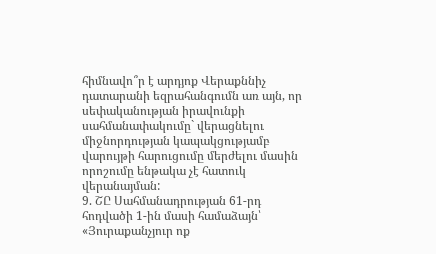հիմնավո՞ր է արդյոք Վերաքննիչ դատարանի եզրահանգումն առ այն, որ սեփականության իրավունքի սահմանափակումը` վերացնելու միջնորդության կապակցությամբ վարույթի հարուցումը մերժելու մասին որոշումը ենթակա չէ հատուկ վերանայման:
9. ՇԸ Սահմանադրության 61-րդ հոդվածի 1-ին մասի համաձայն՝ «Յուրաքանչյուր ոք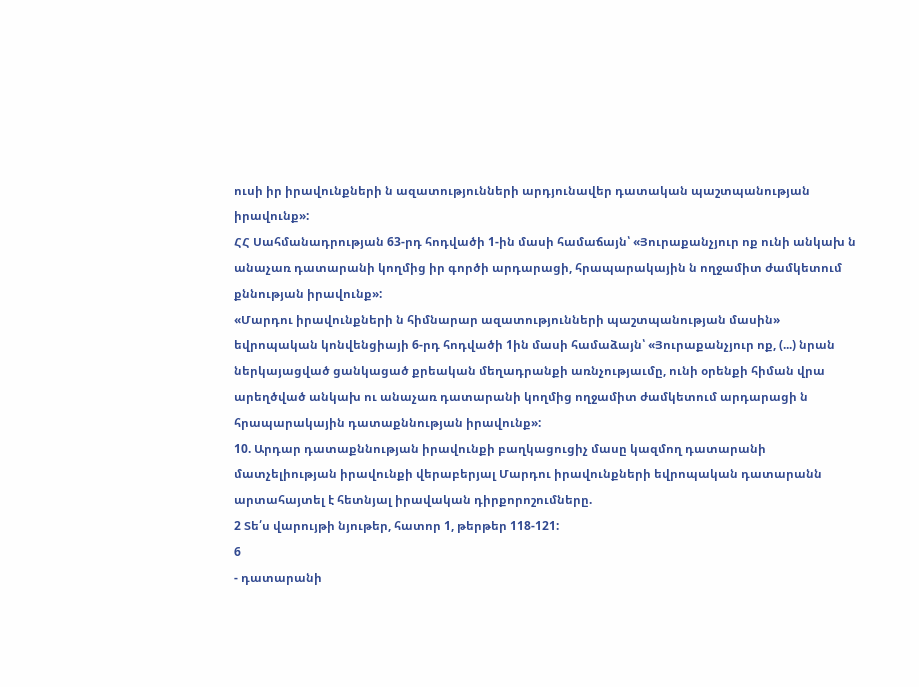ուսի իր իրավունքների ն ազատությունների արդյունավեր դատական պաշտպանության իրավունք»:
ՀՀ Սահմանադրության 63-րդ հոդվածի 1-ին մասի համաճայն՝ «Յուրաքանչյուր ոք ունի անկախ ն անաչառ դատարանի կողմից իր գործի արդարացի, հրապարակային ն ողջամիտ ժամկետում քննության իրավունք»:
«Մարդու իրավունքների ն հիմնարար ազատությունների պաշտպանության մասին» եվրոպական կոնվենցիայի 6-րդ հոդվածի 1ին մասի համաձայն՝ «Յուրաքանչյուր ոք, (...) նրան ներկայացված ցանկացած քրեական մեղադրանքի առնչությաւմը, ունի օրենքի հիման վրա արեղծված անկախ ու անաչառ դատարանի կողմից ողջամիտ ժամկետում արդարացի ն հրապարակային դատաքննության իրավունք»:
10. Արդար դատաքննության իրավունքի բաղկացուցիչ մասը կազմող դատարանի մատչելիության իրավունքի վերաբերյալ Մարդու իրավունքների եվրոպական դատարանն արտահայտել է հետնյալ իրավական դիրքորոշումները.
2 Տե՛ս վարույթի նյութեր, հատոր 1, թերթեր 118-121:
6
- դատարանի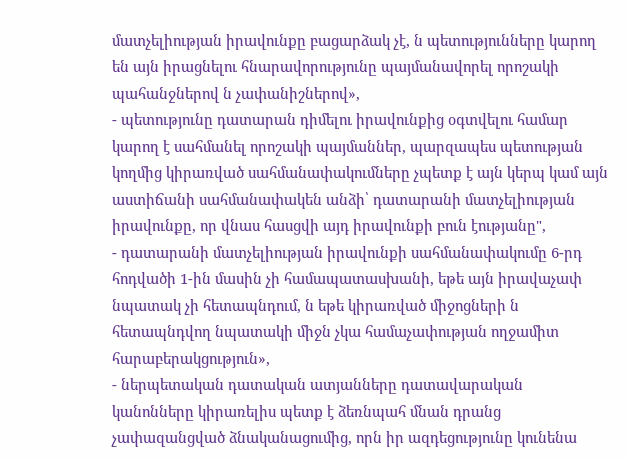մատչելիության իրավունքը բացարձակ չէ, ն պետությունները կարող են այն իրացնելու հնարավորությունը պայմանավորել որոշակի պահանջներով ն չափանիշներով»,
- պետությունը դատարան դիմելու իրավունքից օգտվելու համար կարող է սահմանել որոշակի պայմաններ, պարզապես պետության կողմից կիրառված սահմանափակումները չպետք է այն կերպ կամ այն աստիճանի սահմանափակեն անձի՝ դատարանի մատչելիության իրավունքը, որ վնաս հասցվի այդ իրավունքի բուն էությանը",
- դատարանի մատչելիության իրավունքի սահմանափակումը 6-րդ հոդվածի 1-ին մասին չի համապատասխանի, եթե այն իրավաչափ նպատակ չի հետապնդում, ն եթե կիրառված միջոցների ն հետապնդվող նպատակի միջն չկա համաչափության ողջամիտ հարաբերակցություն»,
- ներպետական դատական ատյանները դատավարական կանոնները կիրառելիս պետք է ձեռնպահ մնան դրանց չափազանցված ձնականացումից, որն իր ազդեցությունը կունենա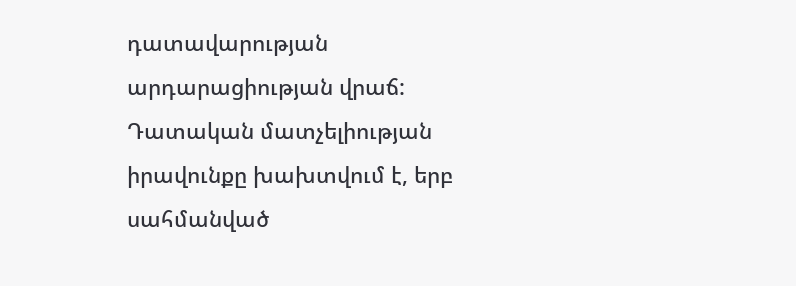դատավարության արդարացիության վրաճ: Դատական մատչելիության իրավունքը խախտվում է, երբ սահմանված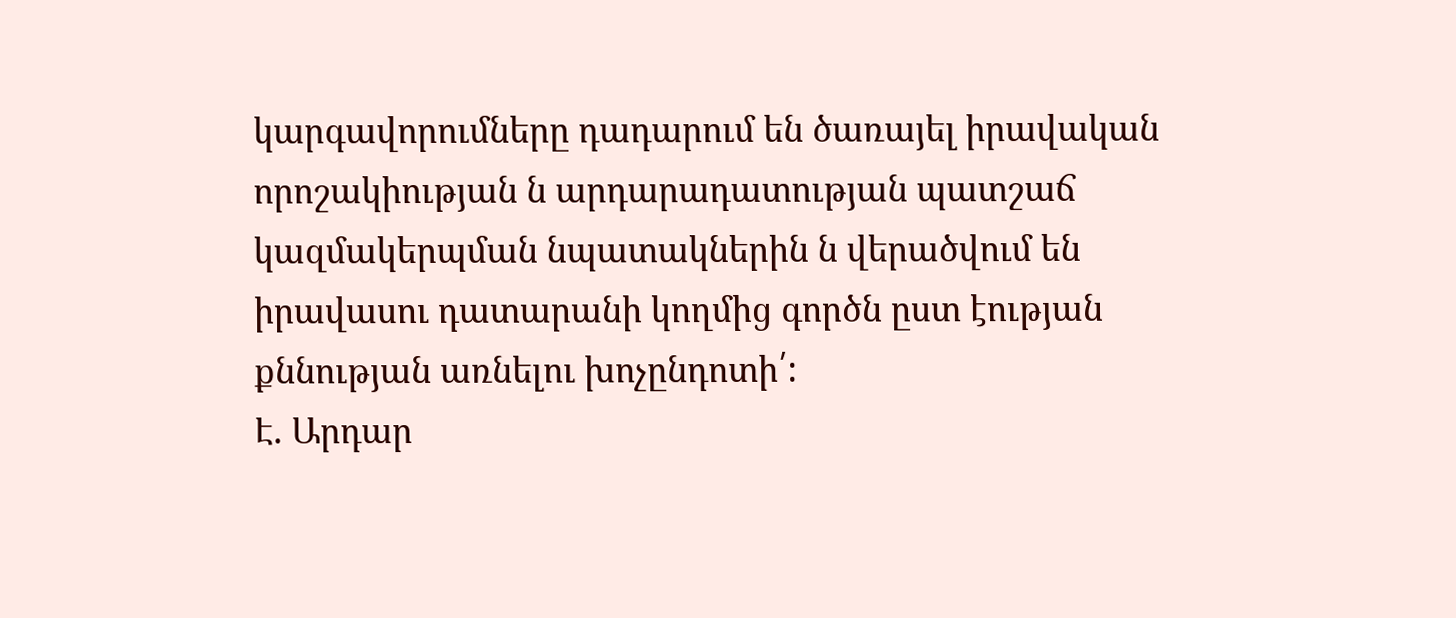կարգավորումները դադարում են ծառայել իրավական որոշակիության ն արդարադատության պատշաճ կազմակերպման նպատակներին ն վերածվում են իրավասու դատարանի կողմից գործն ըստ էության քննության առնելու խոչընդոտի՛:
Է. Արդար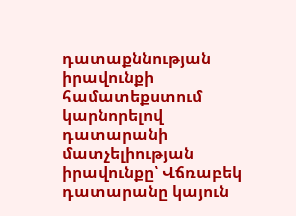դատաքննության իրավունքի համատեքստում կարնորելով դատարանի մատչելիության իրավունքը՝ Վճռաբեկ դատարանը կայուն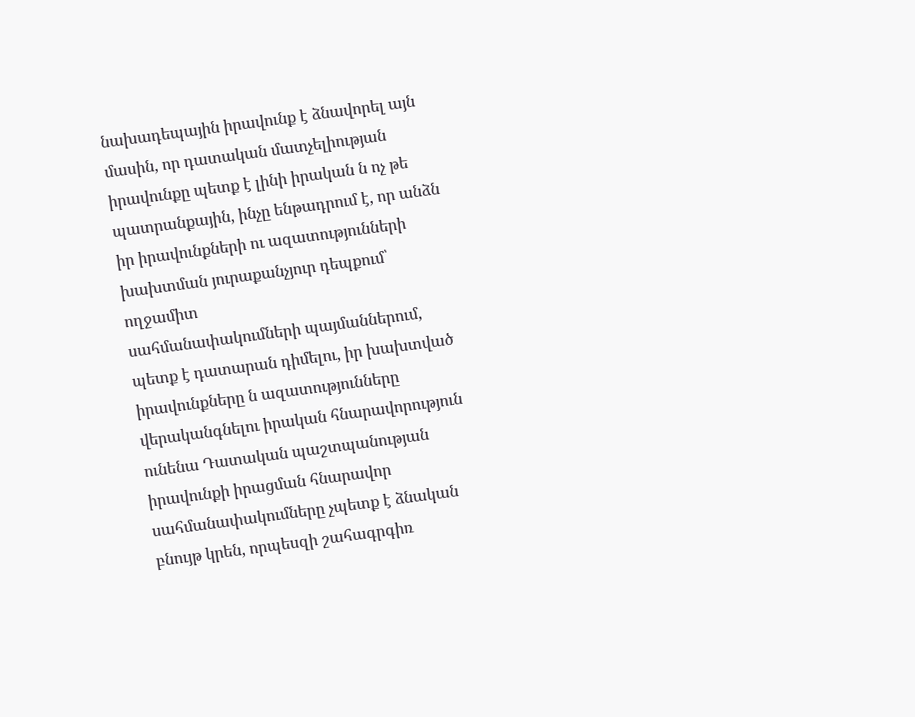նախադեպային իրավունք է ձնավորել այն մասին, որ դատական մատչելիության իրավունքը պետք է լինի իրական ն ոչ թե պատրանքային, ինչը ենթադրում է, որ անձն իր իրավունքների ու ազատությունների խախտման յուրաքանչյուր դեպքում՝ ողջամիտ
սահմանափակումների պայմաններում, պետք է դատարան դիմելու, իր խախտված իրավունքները ն ազատությունները վերականգնելու իրական հնարավորություն ունենա Դատական պաշտպանության իրավունքի իրացման հնարավոր սահմանափակումները չպետք է ձնական բնույթ կրեն, որպեսզի շահագրգիռ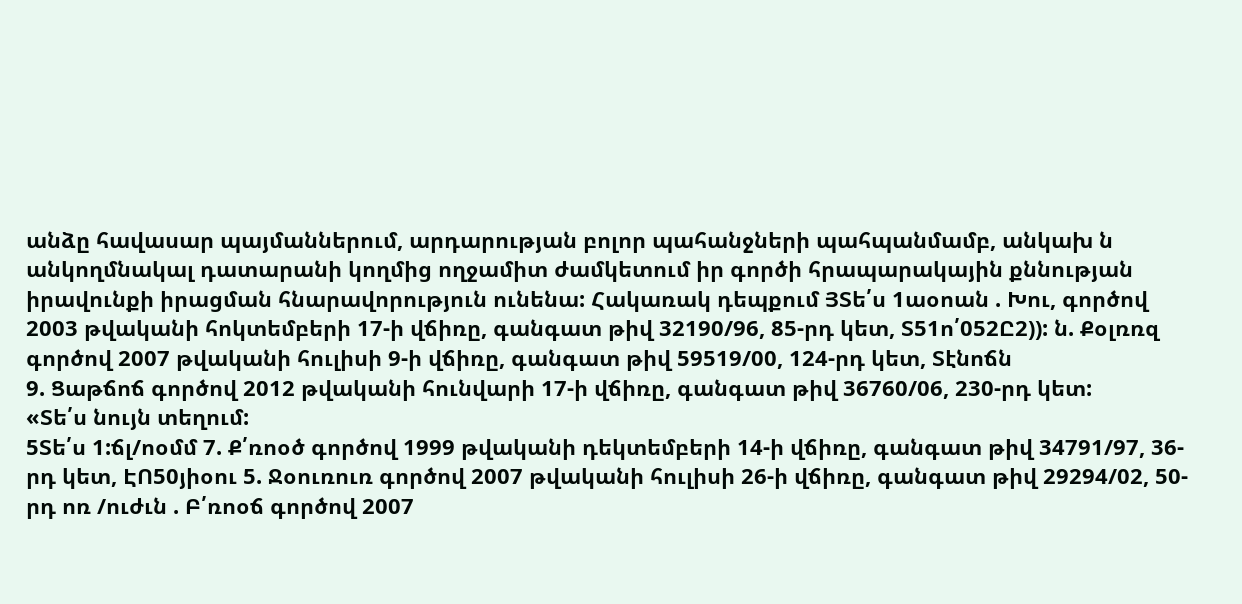անձը հավասար պայմաններում, արդարության բոլոր պահանջների պահպանմամբ, անկախ ն անկողմնակալ դատարանի կողմից ողջամիտ ժամկետում իր գործի հրապարակային քննության իրավունքի իրացման հնարավորություն ունենա: Հակառակ դեպքում ՅՏե՛ս 1աօոան . Խու, գործով 2003 թվականի հոկտեմբերի 17-ի վճիռը, գանգատ թիվ 32190/96, 85-րդ կետ, Տ51ո՛052Ը2)): ն. Քօլռռզ գործով 2007 թվականի հուլիսի 9-ի վճիռը, գանգատ թիվ 59519/00, 124-րդ կետ, Տէնոճն
9. Ցաթճոճ գործով 2012 թվականի հունվարի 17-ի վճիռը, գանգատ թիվ 36760/06, 230-րդ կետ:
«Տե՛ս նույն տեղում:
5Տե՛ս 1:ճլ/ոօմմ 7. Ք՛ռոօծ գործով 1999 թվականի դեկտեմբերի 14-ի վճիռը, գանգատ թիվ 34791/97, 36-րդ կետ, ԷՈ50յիօու 5. Ջօուռուռ գործով 2007 թվականի հուլիսի 26-ի վճիռը, գանգատ թիվ 29294/02, 50-րդ ոռ /ուժւն . Բ՛ռոօճ գործով 2007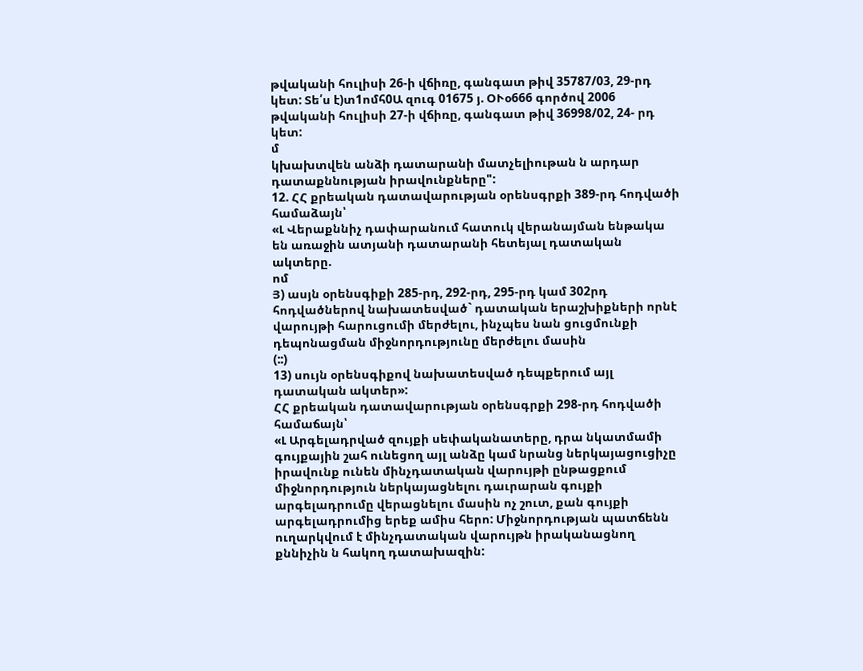թվականի հուլիսի 26-ի վճիռը, գանգատ թիվ 35787/03, 29-րդ կետ: Տե՛ս է)տ1ոմհ0Ա զուգ 01675 յ. ՕՒօ666 գործով 2006 թվականի հուլիսի 27-ի վճիռը, գանգատ թիվ 36998/02, 24- րդ կետ:
մ
կխախտվեն անձի դատարանի մատչելիութան ն արդար դատաքննության իրավունքները":
12. ՀՀ քրեական դատավարության օրենսգրքի 389-րդ հոդվածի համաձայն՝
«Լ Վերաքննիչ դափարանում հատուկ վերանայման ենթակա են առաջին ատյանի դատարանի հետեյալ դատական ակտերը.
ոմ
Յ) ասյն օրենսգիքի 285-րդ, 292-րդ, 295-րդ կամ 302րդ հոդվածներով նախատեսված` դատական երաշխիքների որնէ վարույթի հարուցումի մերժելու, ինչպես նան ցուցմունքի դեպոնացման միջնորդությունը մերժելու մասին
(::)
13) սույն օրենսգիքով նախատեսված դեպքերում այլ դատական ակտեր»:
ՀՀ քրեական դատավարության օրենսգրքի 298-րդ հոդվածի համաճայն՝
«Լ Արգելադրված զույքի սեփականատերը, դրա նկատմամի գույքային շահ ունեցող այլ անձը կամ նրանց ներկայացուցիչը իրավունք ունեն մինչդատական վարույթի ընթացքում միջնորդություն ներկայացնելու դաւրարան գույքի արգելադրումը վերացնելու մասին ոչ շուտ, քան գույքի արգելադրումից երեք ամիս հերո: Միջնորդության պատճենն ուղարկվում է մինչդատական վարույթն իրականացնող քննիչին ն հակող դատախազին: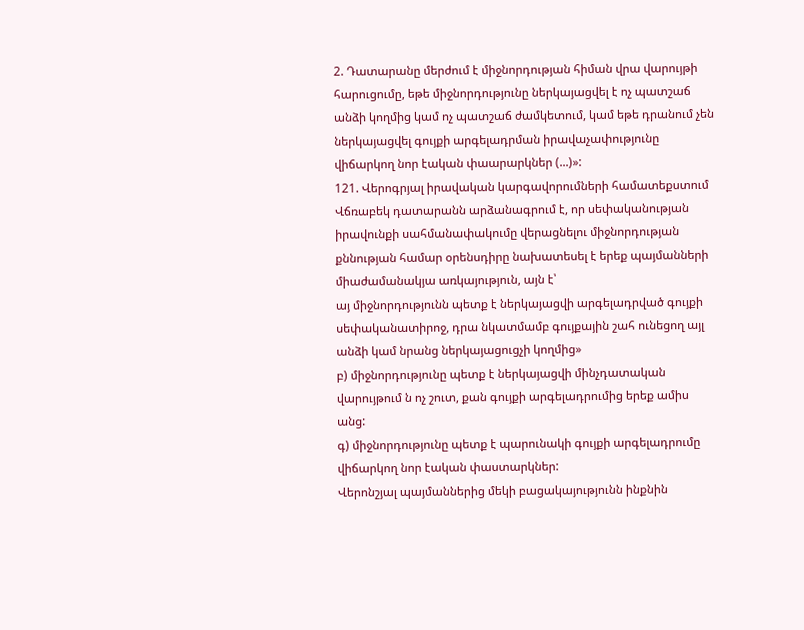2. Դատարանը մերժում է միջնորդության հիման վրա վարույթի հարուցումը, եթե միջնորդությունը ներկայացվել է ոչ պատշաճ անձի կողմից կամ ոչ պատշաճ ժամկետում, կամ եթե դրանում չեն ներկայացվել գույքի արգելադրման իրավաչափությունը վիճարկող նոր էական փաարարկներ (...)»:
121. Վերոգրյալ իրավական կարգավորումների համատեքստում Վճռաբեկ դատարանն արձանագրում է, որ սեփականության իրավունքի սահմանափակումը վերացնելու միջնորդության քննության համար օրենսդիրը նախատեսել է երեք պայմանների միաժամանակյա առկայություն, այն է՝
այ միջնորդությունն պետք է ներկայացվի արգելադրված գույքի սեփականատիրոջ, դրա նկատմամբ գույքային շահ ունեցող այլ անձի կամ նրանց ներկայացուցչի կողմից»
բ) միջնորդությունը պետք է ներկայացվի մինչդատական վարույթում ն ոչ շուտ, քան գույքի արգելադրումից երեք ամիս անց:
գ) միջնորդությունը պետք է պարունակի գույքի արգելադրումը վիճարկող նոր էական փաստարկներ:
Վերոնշյալ պայմաններից մեկի բացակայությունն ինքնին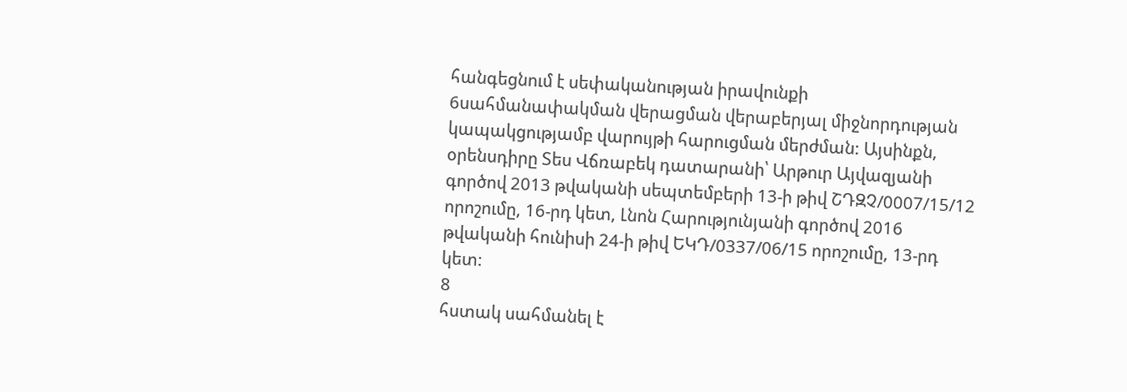հանգեցնում է սեփականության իրավունքի 6սահմանափակման վերացման վերաբերյալ միջնորդության կապակցությամբ վարույթի հարուցման մերժման: Այսինքն, օրենսդիրը Տես Վճռաբեկ դատարանի՝ Արթուր Այվազյանի գործով 2013 թվականի սեպտեմբերի 13-ի թիվ ՇԴԶՉ/0007/15/12 որոշումը, 16-րդ կետ, Լնոն Հարությունյանի գործով 2016 թվականի հունիսի 24-ի թիվ ԵԿԴ/0337/06/15 որոշումը, 13-րդ կետ:
8
հստակ սահմանել է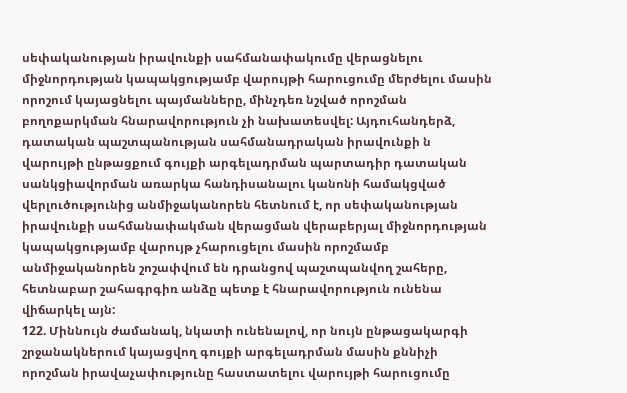սեփականության իրավունքի սահմանափակումը վերացնելու միջնորդության կապակցությամբ վարույթի հարուցումը մերժելու մասին որոշում կայացնելու պայմանները, մինչդեռ նշված որոշման բողոքարկման հնարավորություն չի նախատեսվել: Այդուհանդերձ, դատական պաշտպանության սահմանադրական իրավունքի ն վարույթի ընթացքում գույքի արգելադրման պարտադիր դատական սանկցիավորման առարկա հանդիսանալու կանոնի համակցված վերլուծությունից անմիջականորեն հետնում է, որ սեփականության իրավունքի սահմանափակման վերացման վերաբերյալ միջնորդության կապակցությամբ վարույթ չհարուցելու մասին որոշմամբ անմիջականորեն շոշափվում են դրանցով պաշտպանվող շահերը, հետնաբար շահագրգիռ անձը պետք է հնարավորություն ունենա վիճարկել այն:
122. Միննույն ժամանակ, նկատի ունենալով, որ նույն ընթացակարգի շրջանակներում կայացվող գույքի արգելադրման մասին քննիչի որոշման իրավաչափությունը հաստատելու վարույթի հարուցումը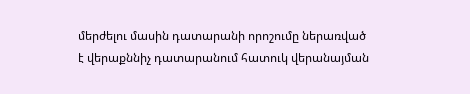մերժելու մասին դատարանի որոշումը ներառված է վերաքննիչ դատարանում հատուկ վերանայման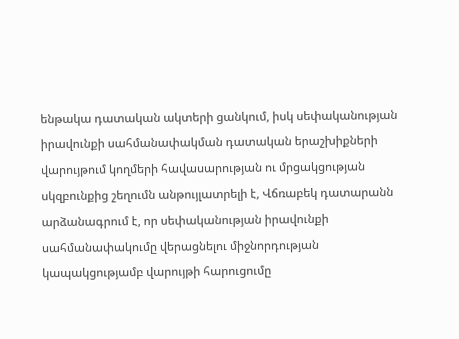ենթակա դատական ակտերի ցանկում, իսկ սեփականության իրավունքի սահմանափակման դատական երաշխիքների վարույթում կողմերի հավասարության ու մրցակցության սկզբունքից շեղումն անթույլատրելի է, Վճռաբեկ դատարանն արձանագրում է, որ սեփականության իրավունքի սահմանափակումը վերացնելու միջնորդության կապակցությամբ վարույթի հարուցումը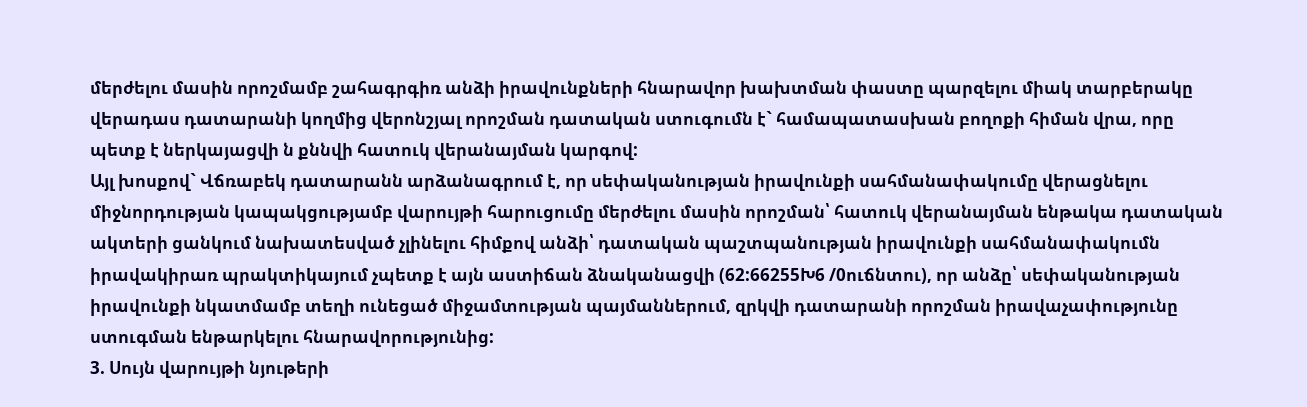մերժելու մասին որոշմամբ շահագրգիռ անձի իրավունքների հնարավոր խախտման փաստը պարզելու միակ տարբերակը վերադաս դատարանի կողմից վերոնշյալ որոշման դատական ստուգումն է` համապատասխան բողոքի հիման վրա, որը պետք է ներկայացվի ն քննվի հատուկ վերանայման կարգով:
Այլ խոսքով` Վճռաբեկ դատարանն արձանագրում է, որ սեփականության իրավունքի սահմանափակումը վերացնելու միջնորդության կապակցությամբ վարույթի հարուցումը մերժելու մասին որոշման՝ հատուկ վերանայման ենթակա դատական ակտերի ցանկում նախատեսված չլինելու հիմքով անձի՝ դատական պաշտպանության իրավունքի սահմանափակումն իրավակիրառ պրակտիկայում չպետք է այն աստիճան ձնականացվի (62:66255Խ6 /0ուճնտու), որ անձը՝ սեփականության իրավունքի նկատմամբ տեղի ունեցած միջամտության պայմաններում, զրկվի դատարանի որոշման իրավաչափությունը ստուգման ենթարկելու հնարավորությունից:
3. Սույն վարույթի նյութերի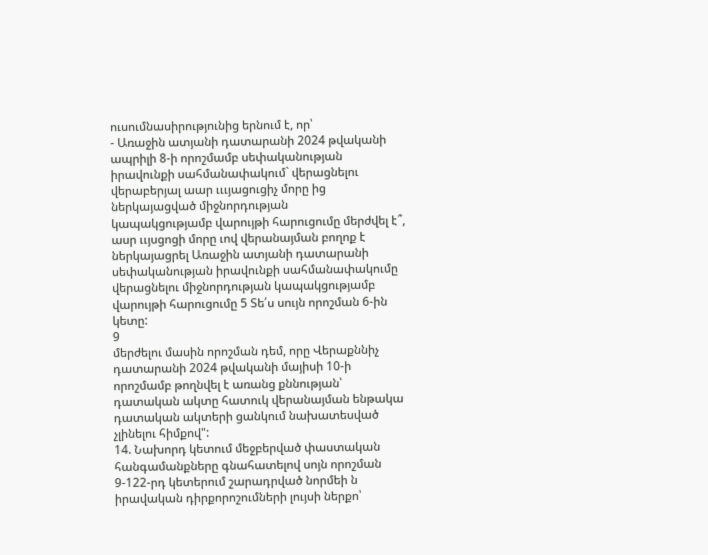ուսումնասիրությունից երնում է, որ՝
- Առաջին ատյանի դատարանի 2024 թվականի ապրիլի 8-ի որոշմամբ սեփականության իրավունքի սահմանափակում` վերացնելու վերաբերյալ աար ւււյացուցիչ մորը ից ներկայացված միջնորդության
կապակցությամբ վարույթի հարուցումը մերժվել է՞,
ասր ււյսցոցի մորը ւով վերանայման բողոք է
ներկայացրել Առաջին ատյանի դատարանի սեփականության իրավունքի սահմանափակումը վերացնելու միջնորդության կապակցությամբ վարույթի հարուցումը 5 Տե՛ս սույն որոշման 6-ին կետը:
9
մերժելու մասին որոշման դեմ, որը Վերաքննիչ դատարանի 2024 թվականի մայիսի 10-ի որոշմամբ թողնվել է առանց քննության՝ դատական ակտը հատուկ վերանայման ենթակա դատական ակտերի ցանկում նախատեսված չլինելու հիմքով":
14. Նախորդ կետում մեջբերված փաստական հանգամանքները գնահատելով սոյն որոշման 9-122-րդ կետերում շարադրված նորմեի ն իրավական դիրքորոշումների լույսի ներքո՝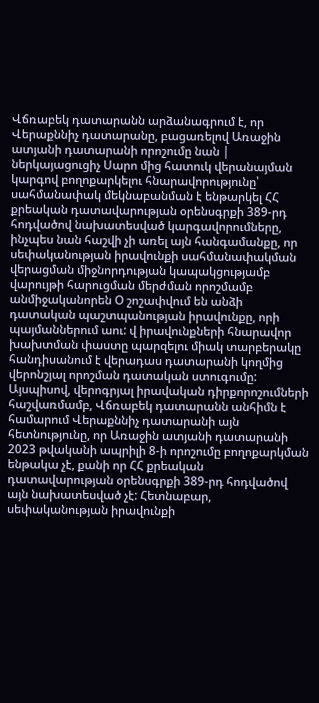Վճռաբեկ դատարանն արձանագրում է, որ Վերաքննիչ դատարանը, բացառելով Առաջին ատյանի դատարանի որոշումը նան | ներկայացուցիչ Սարո մից հատուկ վերանայման կարգով բողոքարկելու հնարավորությունը՝ սահմանափակ մեկնաբանման է ենթարկել ՀՀ քրեական դատավարության օրենսգրքի 389-րդ հոդվածով նախատեսված կարգավորումները, ինչպես նան հաշվի չի առել այն հանգամանքը, որ սեփականության իրավունքի սահմանափակման վերացման միջնորդության կապակցությամբ վարույթի հարուցման մերժման որոշմամբ անմիջականորեն Օ շոշափվում են անձի դատական պաշտպանության իրավունքը, որի պայմաններում աու: վ իրավունքների հնարավոր խախտման փաստը պարզելու միակ տարբերակը հանդիսանում է վերադաս դատարանի կողմից վերոնշյալ որոշման դատական ստուգումը:
Այսպիսով, վերոգրյալ իրավական դիրքորոշումների հաշվառմամբ, Վճռաբեկ դատարանն անհիմն է համարում Վերաքննիչ դատարանի այն հետնությունը, որ Առաջին ատյանի դատարանի 2023 թվականի ապրիլի 8-ի որոշումը բողոքարկման ենթակա չէ, քանի որ ՀՀ քրեական դատավարության օրենսգրքի 389-րդ հոդվածով այն նախատեսված չէ: Հետնաբար, սեփականության իրավունքի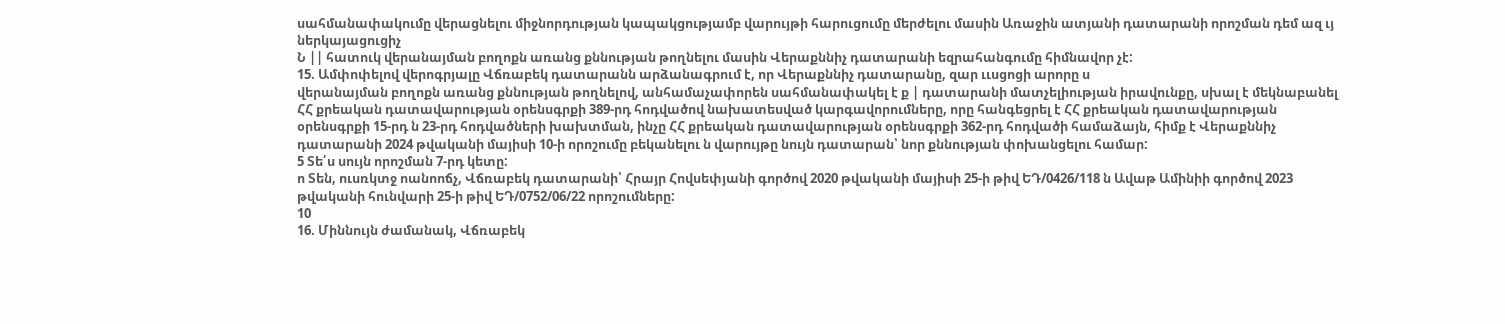սահմանափակումը վերացնելու միջնորդության կապակցությամբ վարույթի հարուցումը մերժելու մասին Առաջին ատյանի դատարանի որոշման դեմ ազ ւյ ներկայացուցիչ
Ն || հատուկ վերանայման բողոքն առանց քննության թողնելու մասին Վերաքննիչ դատարանի եզրահանգումը հիմնավոր չէ:
15. Ամփոփելով վերոգրյալը Վճռաբեկ դատարանն արձանագրում է, որ Վերաքննիչ դատարանը, զար ււսցոցի արորը ս
վերանայման բողոքն առանց քննության թողնելով, անհամաչափորեն սահմանափակել է ք | դատարանի մատչելիության իրավունքը, սխալ է մեկնաբանել ՀՀ քրեական դատավարության օրենսգրքի 389-րդ հոդվածով նախատեսված կարգավորումները, որը հանգեցրել է ՀՀ քրեական դատավարության օրենսգրքի 15-րդ ն 23-րդ հոդվածների խախտման, ինչը ՀՀ քրեական դատավարության օրենսգրքի 362-րդ հոդվածի համաձայն, հիմք է Վերաքննիչ դատարանի 2024 թվականի մայիսի 10-ի որոշումը բեկանելու ն վարույթը նույն դատարան՝ նոր քննության փոխանցելու համար:
5 Տե՛ս սույն որոշման 7-րդ կետը:
ո Տեն, ուսռկտջ ոանոոճչ, Վճռաբեկ դատարանի՝ Հրայր Հովսեփյանի գործով 2020 թվականի մայիսի 25-ի թիվ ԵԴ/0426/118 ն Ավաթ Ամինիի գործով 2023 թվականի հունվարի 25-ի թիվ ԵԴ/0752/06/22 որոշումները:
10
16. Միննույն ժամանակ, Վճռաբեկ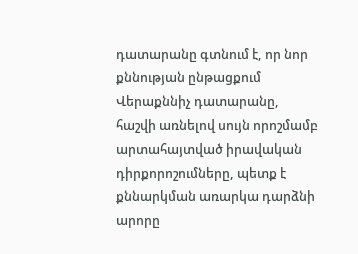դատարանը գտնում է, որ նոր քննության ընթացքում Վերաքննիչ դատարանը, հաշվի առնելով սույն որոշմամբ արտահայտված իրավական դիրքորոշումները, պետք է քննարկման առարկա դարձնի արորը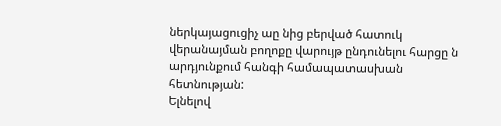ներկայացուցիչ աը նից բերված հատուկ վերանայման բողոքը վարույթ ընդունելու հարցը ն արդյունքում հանգի համապատասխան հետնության:
Ելնելով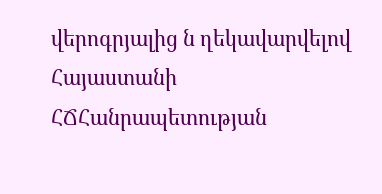վերոգրյալից ն ղեկավարվելով Հայաստանի ՀՃՀանրապետության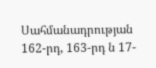Սահմանադրության 162-րդ, 163-րդ ն 17-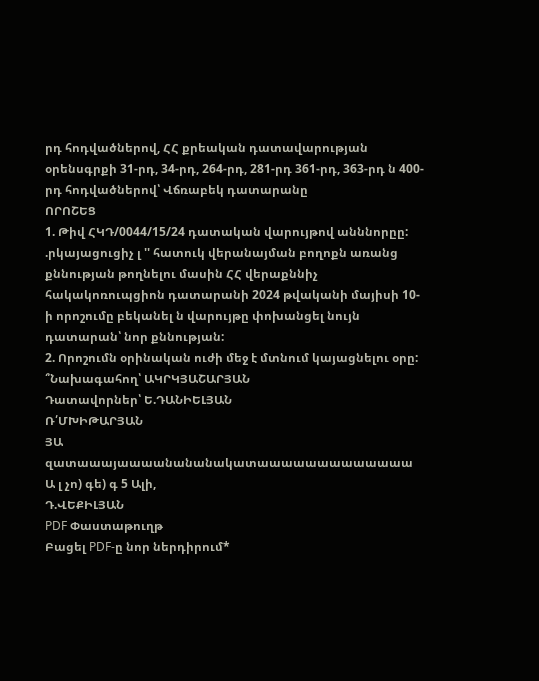րդ հոդվածներով, ՀՀ քրեական դատավարության օրենսգրքի 31-րդ, 34-րդ, 264-րդ, 281-րդ 361-րդ, 363-րդ ն 400-րդ հոդվածներով՝ Վճռաբեկ դատարանը
ՈՐՈՇԵՑ
1. Թիվ ՀԿԴ/0044/15/24 դատական վարույթով անննորըը: .րկայացուցիչ լ '' հատուկ վերանայման բողոքն առանց քննության թողնելու մասին ՀՀ վերաքննիչ հակակոռուպցիոն դատարանի 2024 թվականի մայիսի 10-ի որոշումը բեկանել ն վարույթը փոխանցել նույն դատարան՝ նոր քննության:
2. Որոշումն օրինական ուժի մեջ է մտնում կայացնելու օրը:
՞Նախագահող՝ ԱԿՐԿՅԱՇԱՐՅԱՆ
Դատավորներ՝ Ե.ԴԱՆԻԵԼՅԱՆ
Ռ՛ՄԽԻԹԱՐՅԱՆ
ՅԱ զատաաայաաաանանանակատաաաաաաաաաաաաա Ա լ չո) գե) գ 5 Ալի,
Դ.ՎԵՔԻԼՅԱՆ
PDF Փաստաթուղթ
Բացել PDF-ը նոր ներդիրում*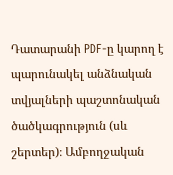Դատարանի PDF-ը կարող է պարունակել անձնական տվյալների պաշտոնական ծածկագրություն (սև շերտեր)։ Ամբողջական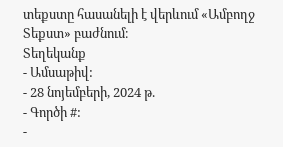տեքստը հասանելի է վերևում «Ամբողջ Տեքստ» բաժնում։
Տեղեկանք
- Ամսաթիվ:
- 28 նոյեմբերի, 2024 թ.
- Գործի #:
-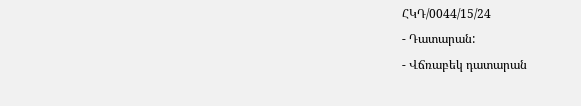ՀԿԴ/0044/15/24
- Դատարան:
- Վճռաբեկ դատարան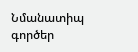Նմանատիպ գործեր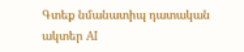Գտեք նմանատիպ դատական ակտեր AI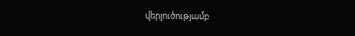վերլուծությամբ